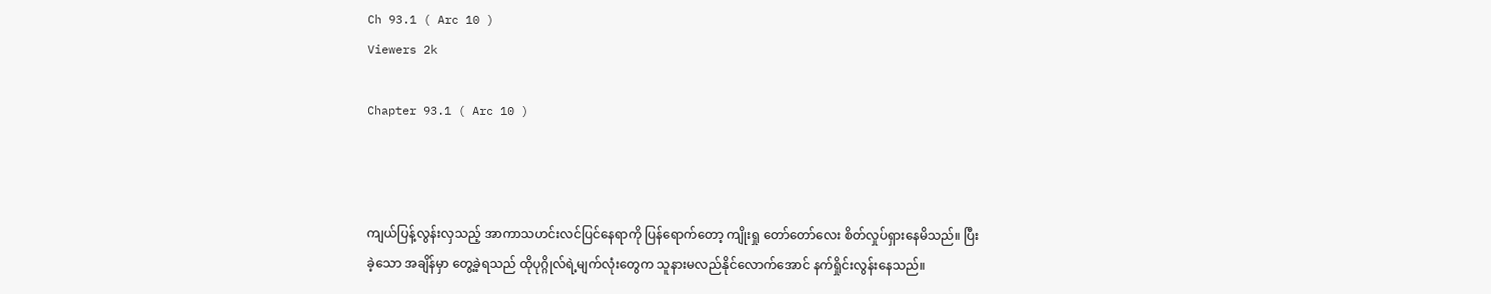Ch 93.1 ( Arc 10 )
Viewers 2k

Chapter 93.1 ( Arc 10 )



ကျယ်ပြန့်လွန်းလှသည့် အာကာသဟင်းလင်ပြင်နေရာကို ပြန်ရောက်တော့ ကျိုးရှု တော်တော်လေး စိတ်လှုပ်ရှားနေမိသည်။ ပြီးခဲ့သော အချိန်မှာ တွေ့ခဲ့ရသည် ထိုပုဂ္ဂိုလ်ရဲ့မျက်လုံးတွေက သူနားမလည်နိုင်လောက်အောင် နက်ရှိုင်းလွန်းနေသည်။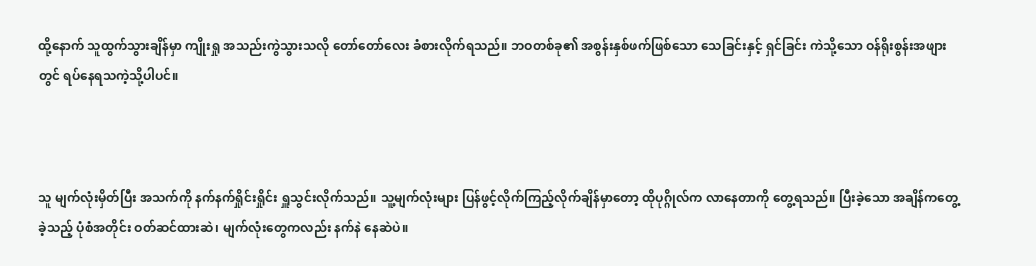ထို့နောက် သူထွက်သွားချိန်မှာ ကျိုးရှု အသည်းကွဲသွားသလို တော်တော်လေး ခံစားလိုက်ရသည်။ ဘဝတစ်ခု၏ အစွန်းနှစ်ဖက်ဖြစ်သော သေခြင်းနှင့် ရှင်ခြင်း ကဲသို့သော ဝန်ရိုးစွန်းအဖျားတွင် ရပ်နေရသကဲ့သို့ပါပင်။



သူ မျက်လုံးမှိတ်ပြီး အသက်ကို နက်နက်ရှိုင်းရှိုင်း ရှူသွင်းလိုက်သည်။ သူ့မျက်လုံးများ ပြန်ဖွင့်လိုက်ကြည့်လိုက်ချိန်မှာတော့ ထိုပုဂ္ဂိုလ်က လာနေတာကို တွေ့ရသည်။ ပြီးခဲ့သော အချိန်ကတွေ့ခဲ့သည့် ပုံစံအတိုင်း ဝတ်ဆင်ထားဆဲ၊ မျက်လုံးတွေကလည်း နက်နဲ နေဆဲပဲ။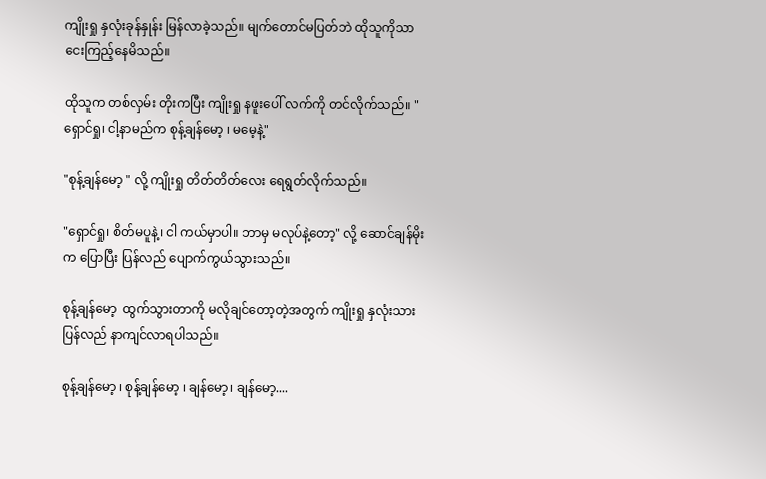ကျိုးရှု နှလုံးခုန်နှုန်း မြန်လာခဲ့သည်။ မျက်တောင်မပြတ်ဘဲ ထိုသူကိုသာ ငေးကြည့်နေမိသည်။

ထိုသူက တစ်လှမ်း တိုးကပြီး ကျိုးရှု နဖူးပေါ် လက်ကို တင်လိုက်သည်။ "ရှောင်ရှု၊ ငါ့နာမည်က စုန့်ချန်မော့ ၊ မမေ့နဲ့"

"စုန့်ချန်မော့ " လို့ ကျိုးရှု တိတ်တိတ်လေး ရေရွတ်လိုက်သည်။

"ရှောင်ရှု၊ စိတ်မပူနဲ့၊ ငါ ကယ်မှာပါ။ ဘာမှ မလုပ်နဲ့တော့" လို့ ဆောင်ချန်မိုးက ပြောပြီး ပြန်လည် ပျောက်ကွယ်သွားသည်။

စုန့်ချန်မော့  ထွက်သွားတာကို မလိုချင်တော့တဲ့အတွက် ကျိုးရှု နှလုံးသား ပြန်လည် နာကျင်လာရပါသည်။

စုန့်ချန်မော့ ၊ စုန့်ချန်မော့ ၊ ချန်မော့၊ ချန်မော့....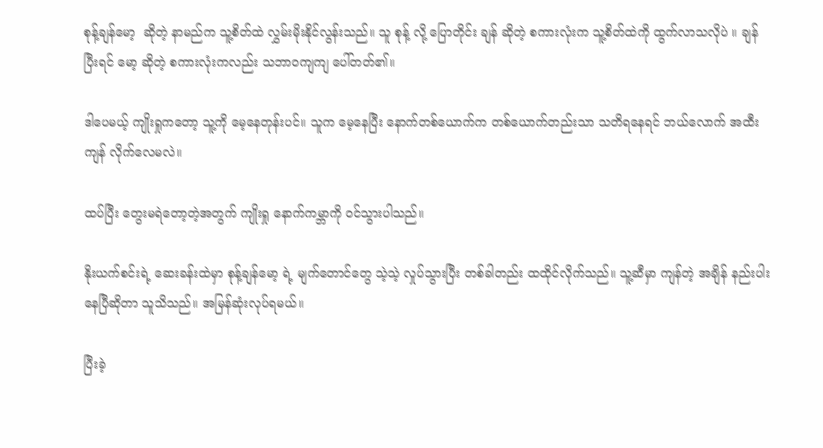စုန့်ချန်မော့  ဆိုတဲ့ နာမည်က သူ့စိတ်ထဲ လွှမ်းမိုးနိုင်လွန်းသည်။ သူ စုန့် လို့ ပြောတိုင်း ချန် ဆိုတဲ့ စကားလုံးက သူ့စိတ်ထဲကို ထွက်လာသလိုပဲ ။ ချန် ပြီးရင် မော့ ဆိုတဲ့ စကားလုံးကလည်း သဘာဝကျကျ ပေါ်တတ်၏။

ဒါပေမယ့် ကျိုးရှုကတော့ သူ့ကို မေ့နေတုန်းပင်။ သူက မေ့နေပြီး နောက်တစ်ယောက်က တစ်ယောက်တည်းသာ သတိရနေရင် ဘယ်လောက် အထီးကျန် လိုက်လေမလဲ။

ထပ်ပြီး တွေးမရဲတော့တဲ့အတွက် ကျိုးရှု နောက်ကမ္ဘာကို ၀င်သွားပါသည်။

နိုးယက်စင်းရဲ့ ဆေးခန်းထဲမှာ စုန့်ချန်မော့ ရဲ့ မျက်တောင်တွေ သဲ့သဲ့ လှုပ်သွားပြီး တစ်ခါတည်း ထထိုင်လိုက်သည်။ သူ့ဆီမှာ ကျန်တဲ့ အချိန် နည်းပါးနေပြီဆိုတာ သူသိသည်။ အမြန်ဆုံးလုပ်ရမယ်။

ပြီးခဲ့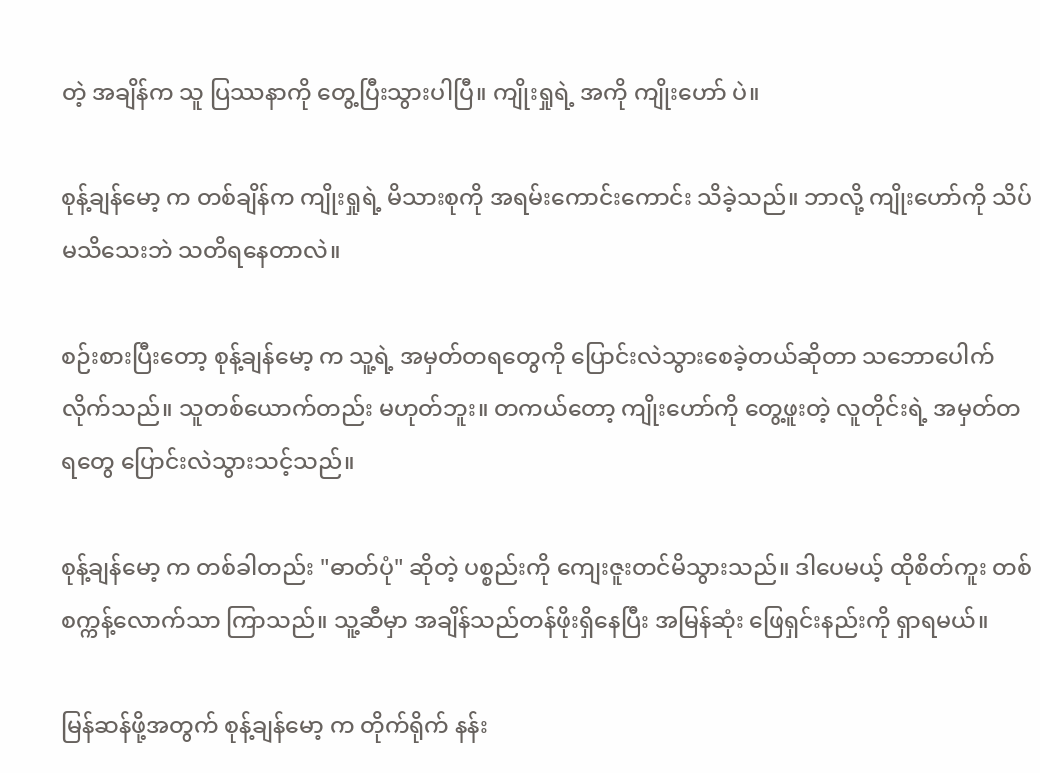တဲ့ အချိန်က သူ ပြဿနာကို တွေ့ပြီးသွားပါပြီ။ ကျိုးရှုရဲ့ အကို ကျိုးဟော် ပဲ။

စုန့်ချန်မော့ က တစ်ချိန်က ကျိုးရှုရဲ့ မိသားစုကို အရမ်းကောင်းကောင်း သိခဲ့သည်။ ဘာလို့ ကျိုးဟော်ကို သိပ်မသိသေးဘဲ သတိရနေတာလဲ။

စဉ်းစားပြီးတော့ စုန့်ချန်မော့ က သူ့ရဲ့ အမှတ်တရတွေကို ပြောင်းလဲသွားစေခဲ့တယ်ဆိုတာ သဘောပေါက်လိုက်သည်။ သူတစ်ယောက်တည်း မဟုတ်ဘူး။ တကယ်တော့ ကျိုးဟော်ကို တွေ့ဖူးတဲ့ လူတိုင်းရဲ့ အမှတ်တရတွေ ပြောင်းလဲသွားသင့်သည်။

စုန့်ချန်မော့ က တစ်ခါတည်း "ဓာတ်ပုံ" ဆိုတဲ့ ပစ္စည်းကို ကျေးဇူးတင်မိသွားသည်။ ဒါပေမယ့် ထိုစိတ်ကူး တစ်စက္ကန့်လောက်သာ ကြာသည်။ သူ့ဆီမှာ အချိန်သည်တန်ဖိုးရှိနေပြီး အမြန်ဆုံး ဖြေရှင်းနည်းကို ရှာရမယ်။

မြန်ဆန်ဖို့အတွက် စုန့်ချန်မော့ က တိုက်ရိုက် နန်း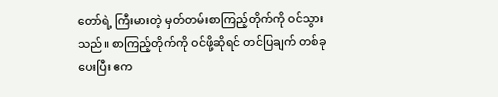တော်ရဲ့ ကြီးမားတဲ့ မှတ်တမ်းစာကြည့်တိုက်ကို ဝင်သွားသည်။ စာကြည့်တိုက်ကို ဝင်ဖို့ဆိုရင် တင်ပြချက် တစ်ခု ပေးပြီး ဧက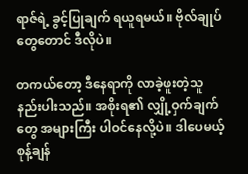ရာဇ်ရဲ့ ခွင့်ပြုချက် ရယူရမယ်။ ဗိုလ်ချုပ်တွေတောင် ဒီလိုပဲ။

တကယ်တော့ ဒီနေရာကို လာခဲ့ဖူးတဲ့သူ နည်းပါးသည်။ အစိုးရ၏ လျှို့ဝှက်ချက်တွေ အများကြီး ပါဝင်နေလို့ပဲ။ ဒါပေမယ့် စုန့်ချန်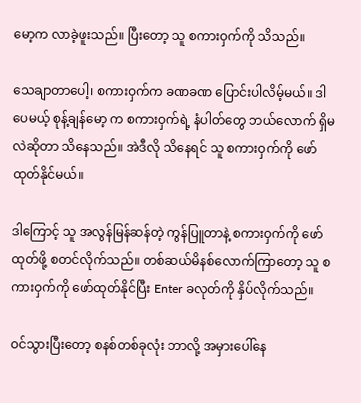မော့က လာခဲ့ဖူးသည်။ ပြီးတော့ သူ စကားဝှက်ကို သိသည်။

သေချာတာပေါ့၊ စကားဝှက်က ခဏခဏ ပြောင်းပါလိမ့်မယ်။ ဒါပေမယ့် စုန့်ချန်မော့ က စကားဝှက်ရဲ့ နံပါတ်တွေ ဘယ်လောက် ရှိမလဲဆိုတာ သိနေသည်။ အဲဒီလို သိနေရင် သူ စကားဝှက်ကို ဖော်ထုတ်နိုင်မယ်။

ဒါကြောင့် သူ အလွန်မြန်ဆန်တဲ့ ကွန်ပြူတာနဲ့ စကားဝှက်ကို ဖော်ထုတ်ဖို့ စတင်လိုက်သည်။ တစ်ဆယ်မိနစ်လောက်ကြာတော့ သူ စကားဝှက်ကို ဖော်ထုတ်နိုင်ပြီး Enter ခလုတ်ကို နှိပ်လိုက်သည်။

ဝင်သွားပြီးတော့ စနစ်တစ်ခုလုံး ဘာလို့ အမှားပေါ်နေ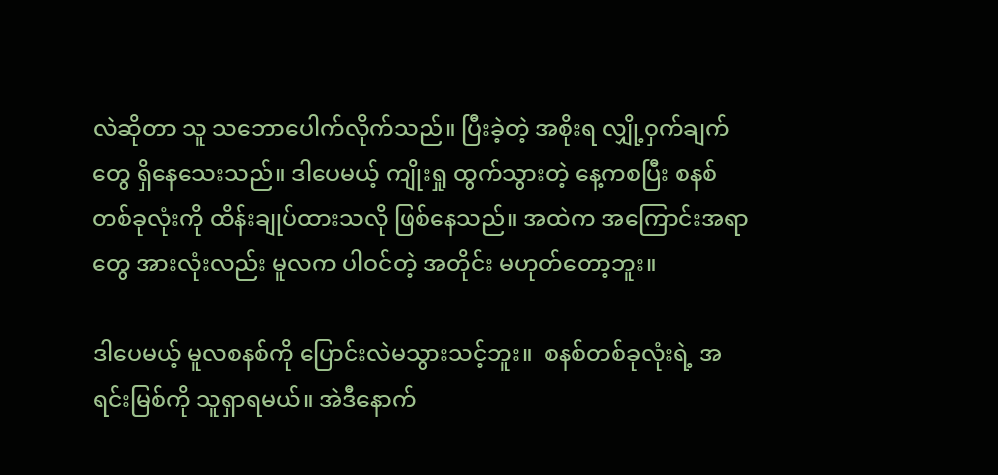လဲဆိုတာ သူ သဘောပေါက်လိုက်သည်။ ပြီးခဲ့တဲ့ အစိုးရ လျှို့ဝှက်ချက်တွေ ရှိနေသေးသည်။ ဒါပေမယ့် ကျိုးရှု ထွက်သွားတဲ့ နေ့ကစပြီး စနစ်တစ်ခုလုံးကို ထိန်းချုပ်ထားသလို ဖြစ်နေသည်။ အထဲက အကြောင်းအရာတွေ အားလုံးလည်း မူလက ပါဝင်တဲ့ အတိုင်း မဟုတ်တော့ဘူး။

ဒါပေမယ့် မူလစနစ်ကို ပြောင်းလဲမသွားသင့်ဘူး။  စနစ်တစ်ခုလုံးရဲ့ အရင်းမြစ်ကို သူရှာရမယ်။ အဲဒီနောက်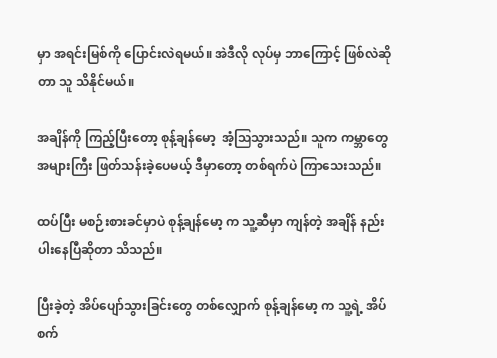မှာ အရင်းမြစ်ကို ပြောင်းလဲရမယ်။ အဲဒီလို လုပ်မှ ဘာကြောင့် ဖြစ်လဲဆိုတာ သူ သိနိုင်မယ်။

အချိန်ကို ကြည့်ပြီးတော့ စုန့်ချန်မော့  အံ့ဩသွားသည်။ သူက ကမ္ဘာတွေ အများကြီး ဖြတ်သန်းခဲ့ပေမယ့် ဒီမှာတော့ တစ်ရက်ပဲ ကြာသေးသည်။

ထပ်ပြီး မစဉ်းစားခင်မှာပဲ စုန့်ချန်မော့ က သူ့ဆီမှာ ကျန်တဲ့ အချိန် နည်းပါးနေပြီဆိုတာ သိသည်။

ပြီးခဲ့တဲ့ အိပ်ပျော်သွားခြင်းတွေ တစ်လျှောက် စုန့်ချန်မော့ က သူ့ရဲ့ အိပ်စက်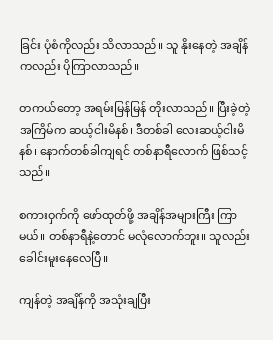ခြင်း ပုံစံကိုလည်း သိလာသည်။ သူ နိုးနေတဲ့ အချိန်ကလည်း ပိုကြာလာသည်။

တကယ်တော့ အရမ်းမြန်မြန် တိုးလာသည်။ ပြီးခဲ့တဲ့ အကြိမ်က ဆယ့်ငါးမိနစ်၊ ဒီတစ်ခါ လေးဆယ့်ငါးမိနစ်၊ နောက်တစ်ခါကျရင် တစ်နာရီလောက် ဖြစ်သင့်သည်။

စကားဝှက်ကို ဖော်ထုတ်ဖို့ အချိန်အများကြီး ကြာမယ်။ တစ်နာရီနဲ့တောင် မလုံလောက်ဘူး။ သူလည်း ခေါင်းမူးနေလေပြီ။

ကျန်တဲ့ အချိန်ကို အသုံးချပြီး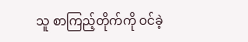သူ စာကြည့်တိုက်ကို ဝင်ခဲ့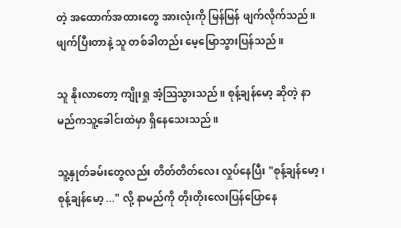တဲ့ အထောက်အထားတွေ အားလုံးကို မြန်မြန် ဖျက်လိုက်သည်။ ဖျက်ပြီးတာနဲ့ သူ တစ်ခါတည်း မေ့မြောသွားပြန်သည်။

သူ နိုးလာတော့ ကျိုးရှု အံ့ဩသွားသည်။ စုန့်ချန်မော့ ဆိုတဲ့ နာမည်ကသူ့ခေါင်းထဲမှာ ရှိနေသေးသည်။

သူ့နှုတ်ခမ်းတွေလည်း တိတ်တိတ်လေး လှုပ်နေပြီး "စုန့်ချန်မော့ ၊ စုန့်ချန်မော့ ..." လို့ နာမည်ကို တိုးတိုးလေးပြန်ပြောနေ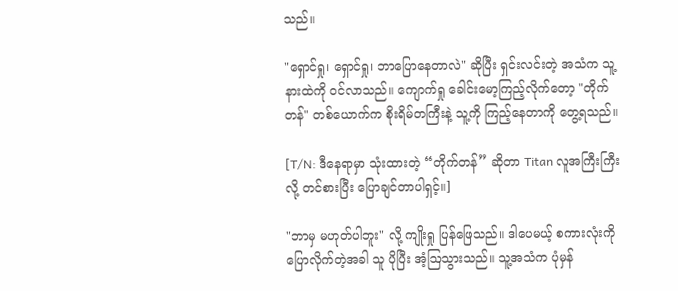သည်။

"ရှောင်ရှု၊ ရှောင်ရှု၊ ဘာပြောနေတာလဲ" ဆိုပြီး ရှင်းလင်းတဲ့ အသံက သူ့နားထဲကို ဝင်လာသည်။ ကျောက်ရှု ခေါင်းမော့ကြည့်လိုက်တော့ "တိုက်တန်" တစ်ယောက်က စိုးရိမ်တကြီးနဲ့ သူ့ကို ကြည့်နေတာကို တွေ့ရသည်။

[T/N: ဒီနေရာမှာ သုံးထားတဲ့ “တိုက်တန်” ဆိုတာ Titan လူအကြီးကြီး လို့ တင်စားပြီး ပြောချင်တာပါရှင့်။]

"ဘာမှ မဟုတ်ပါဘူး" လို့ ကျိုးရှု ပြန်ဖြေသည်။ ဒါပေမယ့် စကားလုံးကို ပြောလိုက်တဲ့အခါ သူ ပိုပြီး အံ့ဩသွားသည်။ သူ့အသံက ပုံမှန်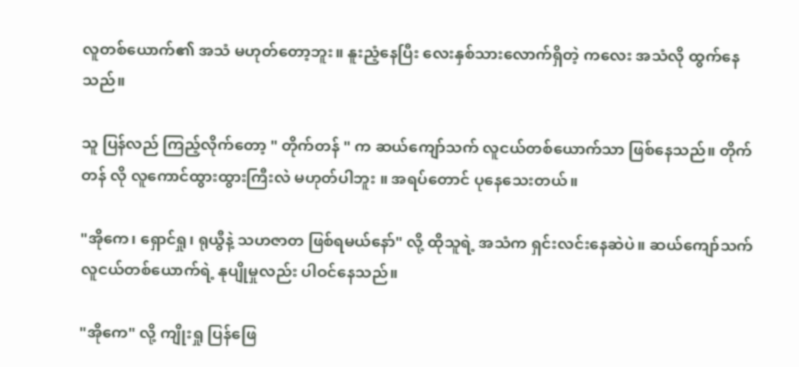လူတစ်ယောက်၏ အသံ မဟုတ်တော့ဘူး။ နူးညံ့နေပြီး လေးနှစ်သားလောက်ရှိတဲ့ ကလေး အသံလို ထွက်နေသည်။

သူ ပြန်လည် ကြည့်လိုက်တော့ " တိုက်တန် " က ဆယ်ကျော်သက် လူငယ်တစ်ယောက်သာ ဖြစ်နေသည်။ တိုက်တန် လို လူကောင်ထွားထွားကြီးလဲ မဟုတ်ပါဘူး ။ အရပ်တောင် ပုနေသေးတယ်။

"အိုကေ၊ ရှောင်ရှု၊ ရုယွီနဲ့ သဟဇာတ ဖြစ်ရမယ်နော်" လို့ ထိုသူရဲ့ အသံက ရှင်းလင်းနေဆဲပဲ။ ဆယ်ကျော်သက် လူငယ်တစ်ယောက်ရဲ့ နုပျိုမှုလည်း ပါဝင်နေသည်။

"အိုကေ" လို့ ကျိုးရှု ပြန်ဖြေ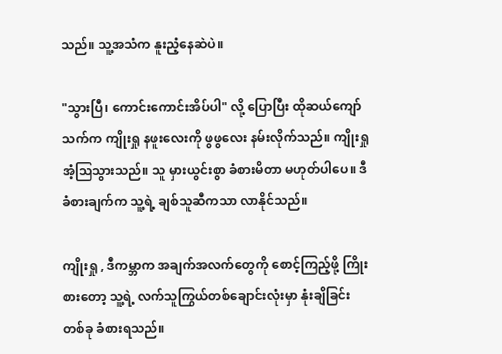သည်။ သူ့အသံက နူးညံ့နေဆဲပဲ။

"သွားပြီ၊ ကောင်းကောင်းအိပ်ပါ" လို့ ပြောပြီး ထိုဆယ်ကျော်သက်က ကျိုးရှု နဖူးလေးကို ဖွဖွလေး နမ်းလိုက်သည်။ ကျိုးရှု အံ့ဩသွားသည်။ သူ မှားယွင်းစွာ ခံစားမိတာ မဟုတ်ပါပေ။ ဒီခံစားချက်က သူ့ရဲ့ ချစ်သူဆီကသာ လာနိုင်သည်။

ကျိုးရှု , ဒီကမ္ဘာက အချက်အလက်တွေကို စောင့်ကြည့်ဖို့ ကြိုးစားတော့ သူ့ရဲ့ လက်သူကြွယ်တစ်ချောင်းလုံးမှာ နုံးချိခြင်း တစ်ခု ခံစားရသည်။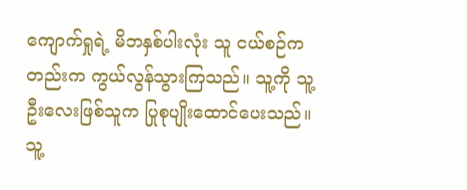ကျောက်ရှုရဲ့ မိဘနှစ်ပါးလုံး သူ ငယ်စဉ်ကတည်းက ကွယ်လွန်သွားကြသည်။ သူ့ကို သူ့ဦးလေးဖြစ်သူက ပြုစုပျိုးထောင်ပေးသည်။ သူ့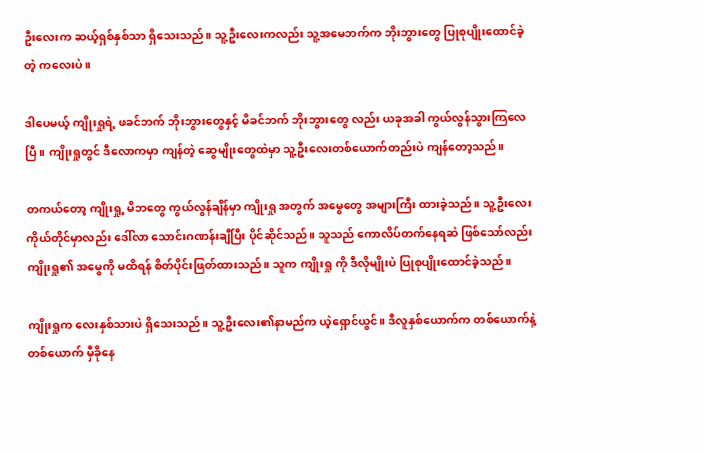ဦးလေးက ဆယ့်ရှစ်နှစ်သာ ရှိသေးသည်။ သူ့ဦးလေးကလည်း သူ့အမေဘက်က ဘိုးဘွားတွေ ပြုစုပျိုးထောင်ခဲ့တဲ့ ကလေးပဲ။

ဒါပေမယ့် ကျိုးရှုရဲ့ ဖခင်ဘက် ဘိုးဘွားတွေနှင့် မိခင်ဘက် ဘိုးဘွားတွေ လည်း ယခုအခါ ကွယ်လွန်သွားကြလေပြီ။ ကျိုးရှုတွင် ဒီလောကမှာ ကျန်တဲ့ ဆွေမျိုးတွေထဲမှာ သူ့ဦးလေးတစ်ယောက်တည်းပဲ ကျန်တော့သည်။

တကယ်တော့ ကျိုးရှု့ မိဘတွေ ကွယ်လွန်ချိန်မှာ ကျိုးရှု အတွက် အမွေတွေ အများကြီး ထားခဲ့သည်။ သူ့ဦးလေးကိုယ်တိုင်မှာလည်း ဒေါ်လာ သောင်းဂဏန်းချီပြီး ပိုင်ဆိုင်သည်။ သူသည် ကောလိပ်တက်နေရဆဲ ဖြစ်သော်လည်း ကျိုးရှု၏ အမွေကို မထိရန် စိတ်ပိုင်းဖြတ်ထားသည်။ သူက ကျိုးရှု ကို ဒီလိုမျိုးပဲ ပြုစုပျိုးထောင်ခဲ့သည်။

ကျိုးရှုက လေးနှစ်သားပဲ ရှိသေးသည်။ သူ့ဦးလေး၏နာမည်က ယဲ့ရှောင်ယွင်။ ဒီလူနှစ်ယောက်က တစ်ယောက်နဲ့တစ်ယောက် မှီခိုနေ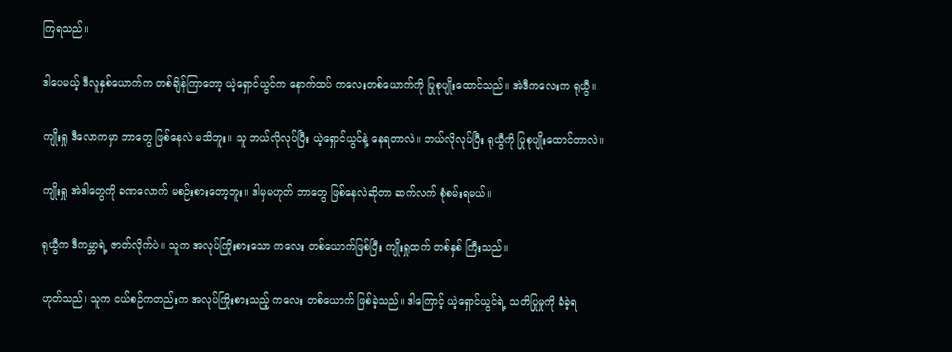ကြရသည်။

ဒါပေမယ့် ဒီလူနှစ်ယောက်က တစ်ချိန်ကြာတော့ ယဲ့ရှောင်ယွင်က နောက်ထပ် ကလေးတစ်ယောက်ကို ပြုစုပျိုးထောင်သည်။ အဲဒီကလေးက ရုယွီ။

ကျိုးရှု ဒီလောကမှာ ဘာတွေ ဖြစ်နေလဲ မသိဘူး။ သူ ဘယ်လိုလုပ်ပြီး ယဲ့ရှောင်ယွင်နဲ့ နေရတာလဲ။ ဘယ်လိုလုပ်ပြီး ရုယွီကို ပြုစုပျိုးထောင်တာလဲ။

ကျိုးရှု အဲဒါတွေကို ခဏလောက် မစဉ်းစားတော့ဘူး။ ဒါမှမဟုတ် ဘာတွေ ဖြစ်နေလဲဆိုတာ ဆက်လက် စုံစမ်းရမယ်။

ရုယွီက ဒီကမ္ဘာရဲ့ ဇာတ်လိုက်ပဲ။ သူက အလုပ်ကြိုးစားသော ကလေး တစ်ယောက်ဖြစ်ပြီး ကျိုးရှုထက် တစ်နှစ် ကြီးသည်။

ဟုတ်သည်၊ သူက ငယ်စဉ်ကတည်းက အလုပ်ကြိုးစားသည့် ကလေး တစ်ယောက် ဖြစ်ခဲ့သည်။ ဒါကြောင့် ယဲ့ရှောင်ယွင်ရဲ့ သတိပြုမှုကို ခံခဲ့ရ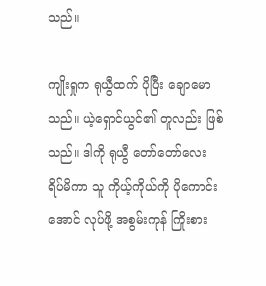သည်။

ကျိုးရှုက ရုယွီထက် ပိုပြီး ချောမောသည်။ ယဲ့ရှောင်ယွင်၏ တူလည်း ဖြစ်သည်။ ဒါကို ရုယွီ တော်တော်လေး ရိပ်မိကာ သူ ကိုယ့်ကိုယ်ကို ပိုကောင်းအောင် လုပ်ဖို့ အစွမ်းကုန် ကြိုးစား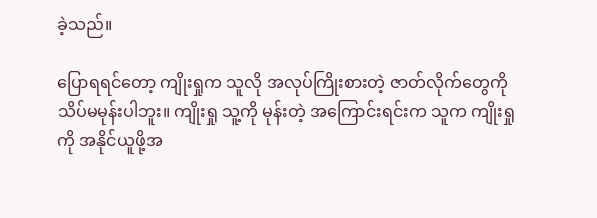ခဲ့သည်။

ပြောရရင်တော့ ကျိုးရှုက သူလို အလုပ်ကြိုးစားတဲ့ ဇာတ်လိုက်တွေကို သိပ်မမုန်းပါဘူး။ ကျိုးရှု သူ့ကို မုန်းတဲ့ အကြောင်းရင်းက သူက ကျိုးရှုကို အနိုင်ယူဖို့အ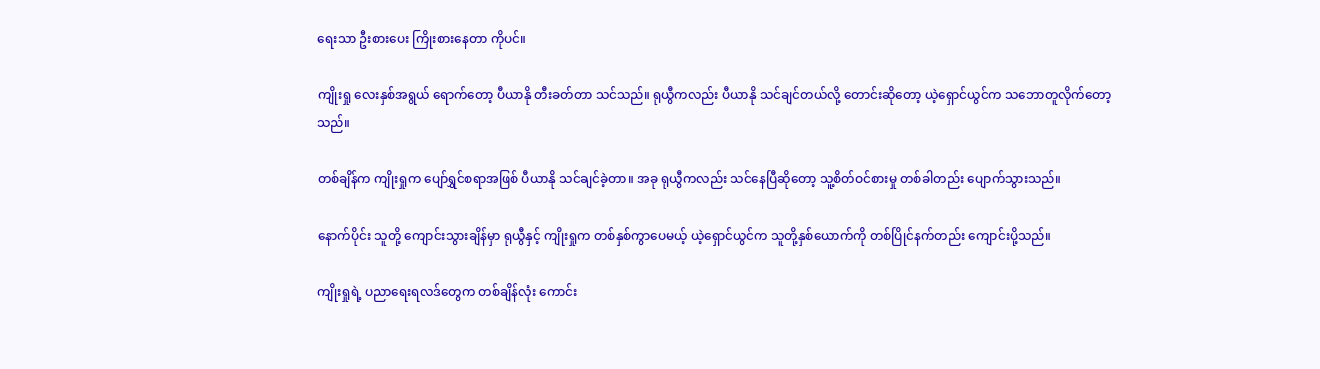ရေးသာ ဦးစားပေး ကြိုးစားနေတာ ကိုပင်။

ကျိုးရှု လေးနှစ်အရွယ် ရောက်တော့ ပီယာနို တီးခတ်တာ သင်သည်။ ရုယွီကလည်း ပီယာနို သင်ချင်တယ်လို့ တောင်းဆိုတော့ ယဲ့ရှောင်ယွင်က သဘောတူလိုက်တော့သည်။

တစ်ချိန်က ကျိုးရှုက ပျော်ရွှင်စရာအဖြစ် ပီယာနို သင်ချင်ခဲ့တာ။ အခု ရုယွီကလည်း သင်နေပြီဆိုတော့ သူ့စိတ်ဝင်စားမှု တစ်ခါတည်း ပျောက်သွားသည်။

နောက်ပိုင်း သူတို့ ကျောင်းသွားချိန်မှာ ရုယွီနှင့် ကျိုးရှုက တစ်နှစ်ကွာပေမယ့် ယဲ့ရှောင်ယွင်က သူတို့နှစ်ယောက်ကို တစ်ပြိုင်နက်တည်း ကျောင်းပို့သည်။

ကျိုးရှုရဲ့ ပညာရေးရလဒ်တွေက တစ်ချိန်လုံး ကောင်း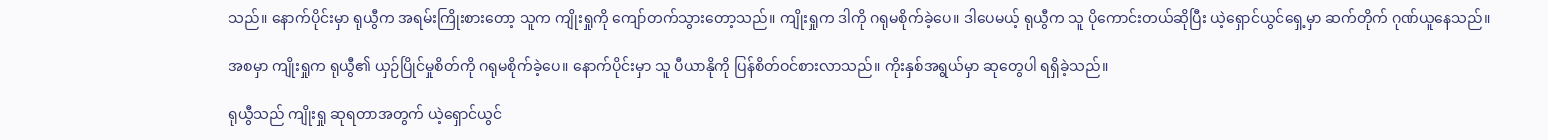သည်။ နောက်ပိုင်းမှာ ရုယွီက အရမ်းကြိုးစားတော့ သူက ကျိုးရှုကို ကျော်တက်သွားတော့သည်။ ကျိုးရှုက ဒါကို ဂရုမစိုက်ခဲ့ပေ။ ဒါပေမယ့် ရုယွီက သူ ပိုကောင်းတယ်ဆိုပြီး ယဲ့ရှောင်ယွင်ရှေ့မှာ ဆက်တိုက် ဂုဏ်ယူနေသည်။

အစမှာ ကျိုးရှုက ရုယွီ၏ ယှဉ်ပြိုင်မှုစိတ်ကို ဂရုမစိုက်ခဲ့ပေ။ နောက်ပိုင်းမှာ သူ ပီယာနိုကို ပြန်စိတ်ဝင်စားလာသည်။ ကိုးနှစ်အရွယ်မှာ ဆုတွေပါ ရရှိခဲ့သည်။

ရုယွီသည် ကျိုးရှု ဆုရတာအတွက် ယဲ့ရှောင်ယွင်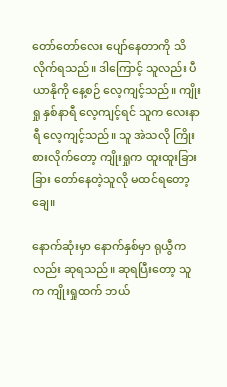တော်တော်လေး ပျော်နေတာကို သိလိုက်ရသည်။ ဒါကြောင့် သူလည်း ပီယာနိုကို နေ့စဉ် လေ့ကျင့်သည်။ ကျိုးရှု နှစ်နာရီ လေ့ကျင့်ရင် သူက လေးနာရီ လေ့ကျင့်သည်။ သူ အဲသလို ကြိုးစားလိုက်တော့ ကျိုးရှုက ထူးထူးခြားခြား တော်နေတဲ့သူလို မထင်ရတော့ချေ။

နောက်ဆုံးမှာ နောက်နှစ်မှာ ရုယွီကလည်း ဆုရသည်။ ဆုရပြီးတော့ သူက ကျိုးရှုထက် ဘယ်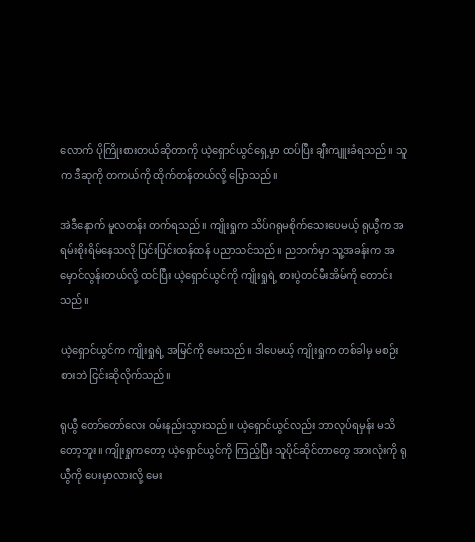လောက် ပိုကြိုးစားတယ်ဆိုတာကို ယဲ့ရှောင်ယွင်ရှေ့မှာ ထပ်ပြီး ချီးကျူးခံရသည်။ သူက ဒီဆုကို တကယ်ကို ထိုက်တန်တယ်လို့ ပြောသည်။

အဲဒီနောက် မူလတန်း တက်ရသည်။ ကျိုးရှုက သိပ်ဂရုမစိုက်သေးပေမယ့် ရုယွီက အရမ်းစိုးရိမ်နေသလို ပြင်းပြင်းထန်ထန် ပညာသင်သည်။ ညဘက်မှာ သူ့အခန်းက အမှောင်လွန်းတယ်လို့ ထင်ပြီး ယဲ့ရှောင်ယွင်ကို ကျိုးရှုရဲ့ စားပွဲတင်မီးအိမ်ကို တောင်းသည်။

ယဲ့ရှောင်ယွင်က ကျိုးရှုရဲ့ အမြင်ကို မေးသည်။ ဒါပေမယ့် ကျိုးရှုက တစ်ခါမှ မစဉ်းစားဘဲ ငြင်းဆိုလိုက်သည်။

ရုယွီ တော်တော်လေး ဝမ်းနည်းသွားသည်။ ယဲ့ရှောင်ယွင်လည်း ဘာလုပ်ရမှန်း မသိတော့ဘူး။ ကျိုးရှုကတော့ ယဲ့ရှောင်ယွင်ကို ကြည့်ပြီး သူပိုင်ဆိုင်တာတွေ အားလုံးကို ရုယွီကို ပေးမှာလားလို့ မေး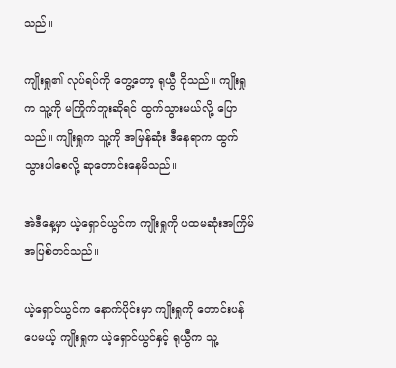သည်။

ကျိုးရှု၏ လုပ်ရပ်ကို တွေ့တော့ ရုယွီ ငိုသည်။ ကျိုးရှုက သူ့ကို မကြိုက်ဘူးဆိုရင် ထွက်သွားမယ်လို့ ပြောသည်။ ကျိုးရှုက သူ့ကို အမြန်ဆုံး ဒီနေရာက ထွက်သွားပါစေလို့ ဆုတောင်းနေမိသည်။

အဲဒီနေ့မှာ ယဲ့ရှောင်ယွင်က ကျိုးရှုကို ပထမဆုံးအကြိမ် အပြစ်တင်သည်။

ယဲ့ရှောင်ယွင်က နောက်ပိုင်းမှာ ကျိုးရှုကို တောင်းပန်ပေမယ့် ကျိုးရှုက ယဲ့ရှောင်ယွင်နှင့် ရုယွီက သူ့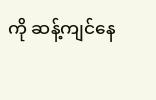ကို ဆန့်ကျင်နေ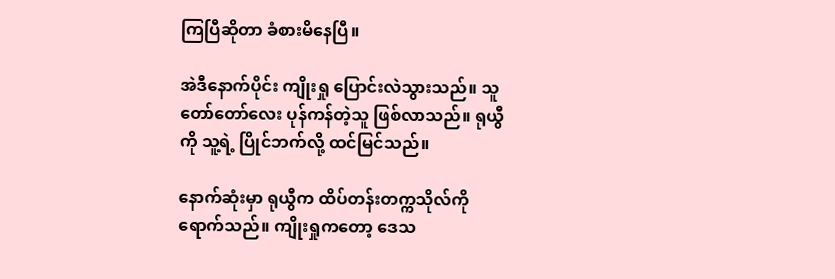ကြပြီဆိုတာ ခံစားမိနေပြီ။

အဲဒီနောက်ပိုင်း ကျိုးရှု ပြောင်းလဲသွားသည်။ သူ တော်တော်လေး ပုန်ကန်တဲ့သူ ဖြစ်လာသည်။ ရုယွီကို သူ့ရဲ့ ပြိုင်ဘက်လို့ ထင်မြင်သည်။

နောက်ဆုံးမှာ ရုယွီက ထိပ်တန်းတက္ကသိုလ်ကို ရောက်သည်။ ကျိုးရှုကတော့ ဒေသ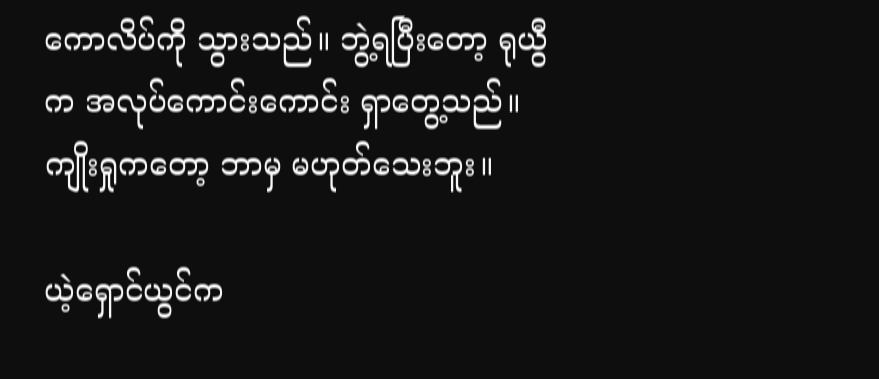ကောလိပ်ကို သွားသည်။ ဘွဲ့ရပြီးတော့ ရုယွီက အလုပ်ကောင်းကောင်း ရှာတွေ့သည်။ ကျိုးရှုကတော့ ဘာမှ မဟုတ်သေးဘူး။

ယဲ့ရှောင်ယွင်က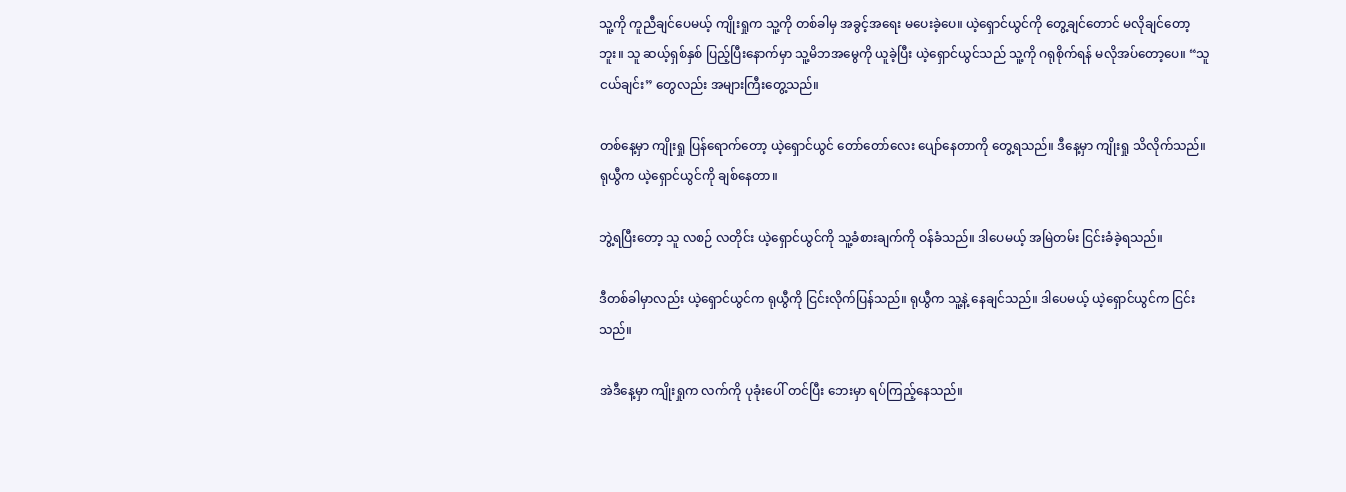သူ့ကို ကူညီချင်ပေမယ့် ကျိုးရှုက သူ့ကို တစ်ခါမှ အခွင့်အရေး မပေးခဲ့ပေ။ ယဲ့ရှောင်ယွင်ကို တွေ့ချင်တောင် မလိုချင်တော့ဘူး။ သူ ဆယ့်ရှစ်နှစ် ပြည့်ပြီးနောက်မှာ သူ့မိဘအမွေကို ယူခဲ့ပြီး ယဲ့ရှောင်ယွင်သည် သူ့ကို ဂရုစိုက်ရန် မလိုအပ်တော့ပေ။ “သူငယ်ချင်း” တွေလည်း အများကြီးတွေ့သည်။

တစ်နေ့မှာ ကျိုးရှု ပြန်ရောက်တော့ ယဲ့ရှောင်ယွင် တော်တော်လေး ပျော်နေတာကို တွေ့ရသည်။ ဒီနေ့မှာ ကျိုးရှု သိလိုက်သည်။ ရုယွီက ယဲ့ရှောင်ယွင်ကို ချစ်နေတာ။

ဘွဲ့ရပြီးတော့ သူ လစဉ် လတိုင်း ယဲ့ရှောင်ယွင်ကို သူ့ခံစားချက်ကို ဝန်ခံသည်။ ဒါပေမယ့် အမြဲတမ်း ငြင်းခံခဲ့ရသည်။

ဒီတစ်ခါမှာလည်း ယဲ့ရှောင်ယွင်က ရုယွီကို ငြင်းလိုက်ပြန်သည်။ ရုယွီက သူ့နဲ့ နေချင်သည်။ ဒါပေမယ့် ယဲ့ရှောင်ယွင်က ငြင်းသည်။

အဲဒီနေ့မှာ ကျိုးရှုက လက်ကို ပုခုံးပေါ် တင်ပြီး ဘေးမှာ ရပ်ကြည့်နေသည်။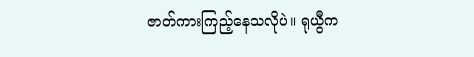ဇာတ်ကားကြည့်နေသလိုပဲ။ ရုယွီက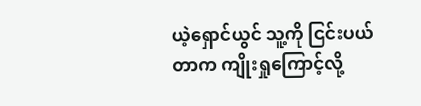ယဲ့ရှောင်ယွင် သူ့ကို ငြင်းပယ်တာက ကျိုးရှုကြောင့်လို့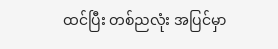ထင်ပြီး တစ်ညလုံး အပြင်မှာ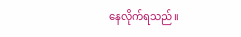နေလိုက်ရသည်။